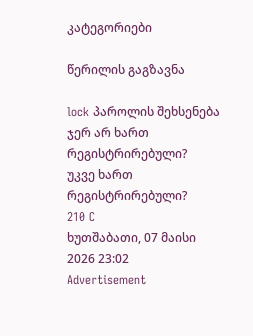კატეგორიები

წერილის გაგზავნა

lock პაროლის შეხსენება
ჯერ არ ხართ რეგისტრირებული?
უკვე ხართ რეგისტრირებული?
210 C
ხუთშაბათი, 07 მაისი 2026 23:02
Advertisement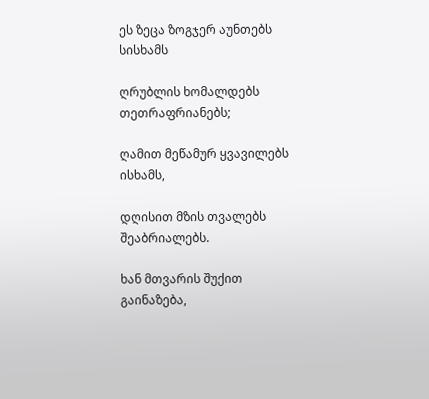ეს ზეცა ზოგჯერ აუნთებს სისხამს

ღრუბლის ხომალდებს თეთრაფრიანებს;

ღამით მეწამურ ყვავილებს ისხამს,

დღისით მზის თვალებს შეაბრიალებს.

ხან მთვარის შუქით გაინაზება,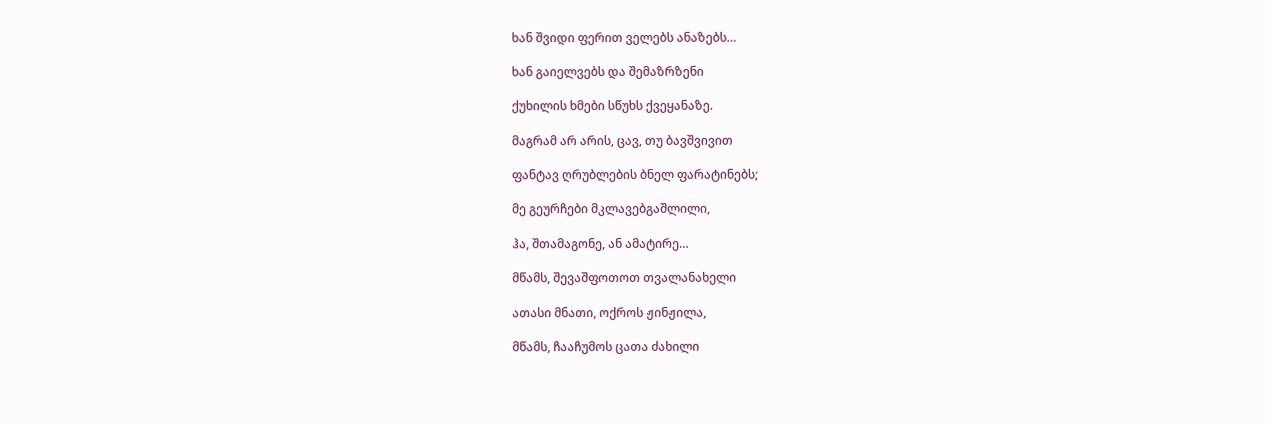ხან შვიდი ფერით ველებს ანაზებს…

ხან გაიელვებს და შემაზრზენი

ქუხილის ხმები სწუხს ქვეყანაზე.

მაგრამ არ არის, ცავ, თუ ბავშვივით

ფანტავ ღრუბლების ბნელ ფარატინებს;

მე გეურჩები მკლავებგაშლილი,

ჰა, შთამაგონე, ან ამატირე…

მწამს, შევაშფოთოთ თვალანახელი

ათასი მნათი, ოქროს ჟინჟილა,

მწამს, ჩააჩუმოს ცათა ძახილი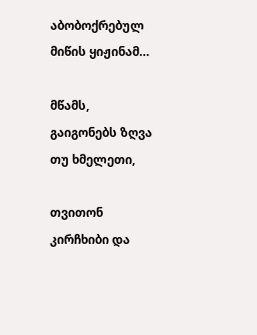აბობოქრებულ მიწის ყიჟინამ…

მწამს, გაიგონებს ზღვა თუ ხმელეთი,

თვითონ კირჩხიბი და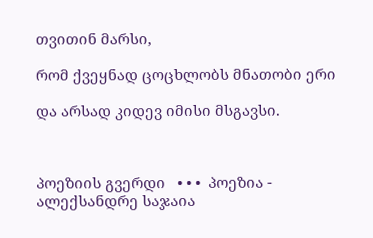თვითინ მარსი,

რომ ქვეყნად ცოცხლობს მნათობი ერი

და არსად კიდევ იმისი მსგავსი.



პოეზიის გვერდი   • • •  პოეზია - ალექსანდრე საჯაია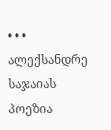• • •   ალექსანდრე საჯაიას პოეზია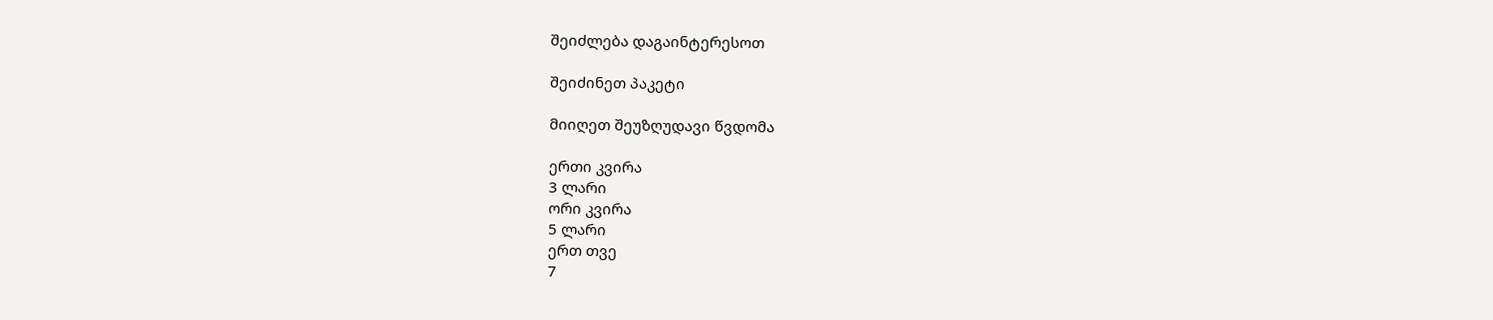შეიძლება დაგაინტერესოთ

შეიძინეთ პაკეტი

მიიღეთ შეუზღუდავი წვდომა

ერთი კვირა
3 ლარი
ორი კვირა
5 ლარი
ერთ თვე
7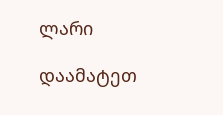ლარი

დაამატეთ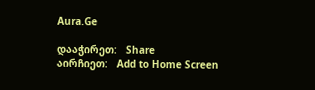Aura.Ge

დააჭირეთ:   Share
აირჩიეთ:   Add to Home Screen